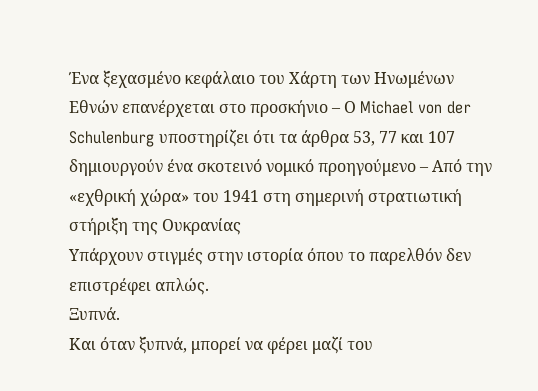Ένα ξεχασμένο κεφάλαιο του Χάρτη των Ηνωμένων Εθνών επανέρχεται στο προσκήνιο – Ο Michael von der Schulenburg υποστηρίζει ότι τα άρθρα 53, 77 και 107 δημιουργούν ένα σκοτεινό νομικό προηγούμενο – Από την «εχθρική χώρα» του 1941 στη σημερινή στρατιωτική στήριξη της Ουκρανίας
Υπάρχουν στιγμές στην ιστορία όπου το παρελθόν δεν επιστρέφει απλώς.
Ξυπνά.
Και όταν ξυπνά, μπορεί να φέρει μαζί του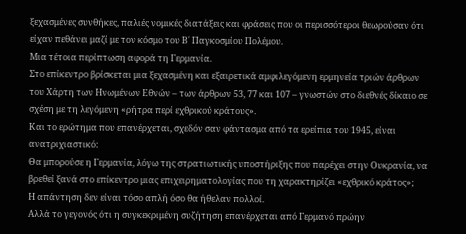ξεχασμένες συνθήκες, παλιές νομικές διατάξεις και φράσεις που οι περισσότεροι θεωρούσαν ότι είχαν πεθάνει μαζί με τον κόσμο του Β΄ Παγκοσμίου Πολέμου.
Μια τέτοια περίπτωση αφορά τη Γερμανία.
Στο επίκεντρο βρίσκεται μια ξεχασμένη και εξαιρετικά αμφιλεγόμενη ερμηνεία τριών άρθρων του Χάρτη των Ηνωμένων Εθνών – των άρθρων 53, 77 και 107 – γνωστών στο διεθνές δίκαιο σε σχέση με τη λεγόμενη «ρήτρα περί εχθρικού κράτους».
Και το ερώτημα που επανέρχεται, σχεδόν σαν φάντασμα από τα ερείπια του 1945, είναι ανατριχιαστικό:
Θα μπορούσε η Γερμανία, λόγω της στρατιωτικής υποστήριξης που παρέχει στην Ουκρανία, να βρεθεί ξανά στο επίκεντρο μιας επιχειρηματολογίας που τη χαρακτηρίζει «εχθρικό κράτος»;
Η απάντηση δεν είναι τόσο απλή όσο θα ήθελαν πολλοί.
Αλλά το γεγονός ότι η συγκεκριμένη συζήτηση επανέρχεται από Γερμανό πρώην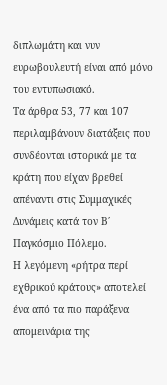διπλωμάτη και νυν ευρωβουλευτή είναι από μόνο του εντυπωσιακό.
Τα άρθρα 53, 77 και 107 περιλαμβάνουν διατάξεις που συνδέονται ιστορικά με τα κράτη που είχαν βρεθεί απέναντι στις Συμμαχικές Δυνάμεις κατά τον Β΄ Παγκόσμιο Πόλεμο.
Η λεγόμενη «ρήτρα περί εχθρικού κράτους» αποτελεί ένα από τα πιο παράξενα απομεινάρια της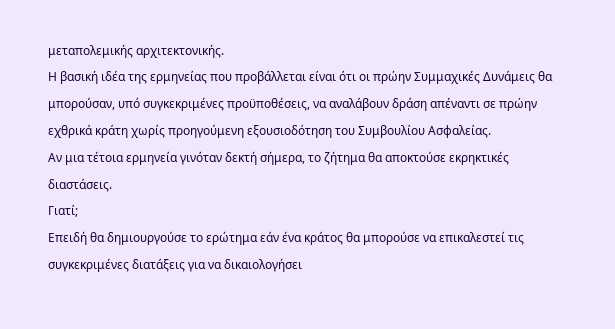μεταπολεμικής αρχιτεκτονικής.
Η βασική ιδέα της ερμηνείας που προβάλλεται είναι ότι οι πρώην Συμμαχικές Δυνάμεις θα μπορούσαν, υπό συγκεκριμένες προϋποθέσεις, να αναλάβουν δράση απέναντι σε πρώην εχθρικά κράτη χωρίς προηγούμενη εξουσιοδότηση του Συμβουλίου Ασφαλείας.
Αν μια τέτοια ερμηνεία γινόταν δεκτή σήμερα, το ζήτημα θα αποκτούσε εκρηκτικές διαστάσεις.
Γιατί;
Επειδή θα δημιουργούσε το ερώτημα εάν ένα κράτος θα μπορούσε να επικαλεστεί τις συγκεκριμένες διατάξεις για να δικαιολογήσει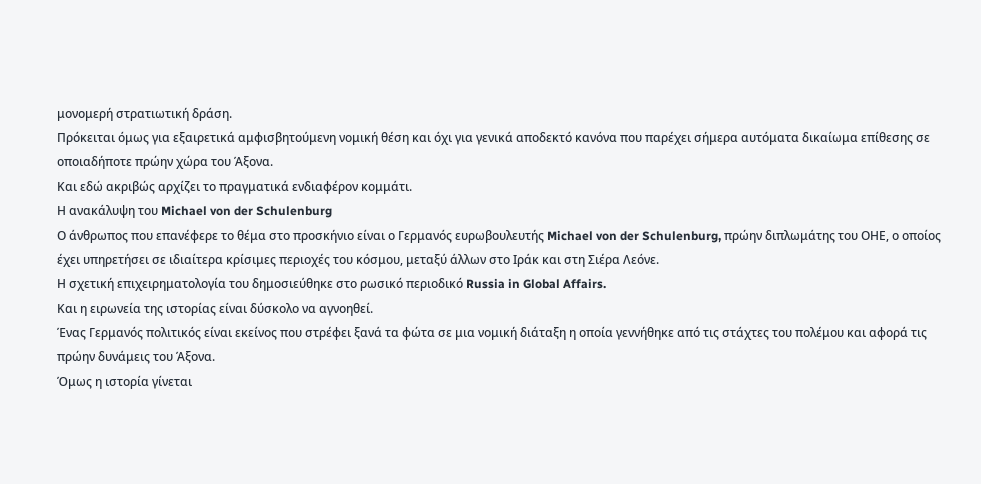μονομερή στρατιωτική δράση.
Πρόκειται όμως για εξαιρετικά αμφισβητούμενη νομική θέση και όχι για γενικά αποδεκτό κανόνα που παρέχει σήμερα αυτόματα δικαίωμα επίθεσης σε οποιαδήποτε πρώην χώρα του Άξονα.
Και εδώ ακριβώς αρχίζει το πραγματικά ενδιαφέρον κομμάτι.
Η ανακάλυψη του Michael von der Schulenburg
Ο άνθρωπος που επανέφερε το θέμα στο προσκήνιο είναι ο Γερμανός ευρωβουλευτής Michael von der Schulenburg, πρώην διπλωμάτης του ΟΗΕ, ο οποίος έχει υπηρετήσει σε ιδιαίτερα κρίσιμες περιοχές του κόσμου, μεταξύ άλλων στο Ιράκ και στη Σιέρα Λεόνε.
Η σχετική επιχειρηματολογία του δημοσιεύθηκε στο ρωσικό περιοδικό Russia in Global Affairs.
Και η ειρωνεία της ιστορίας είναι δύσκολο να αγνοηθεί.
Ένας Γερμανός πολιτικός είναι εκείνος που στρέφει ξανά τα φώτα σε μια νομική διάταξη η οποία γεννήθηκε από τις στάχτες του πολέμου και αφορά τις πρώην δυνάμεις του Άξονα.
Όμως η ιστορία γίνεται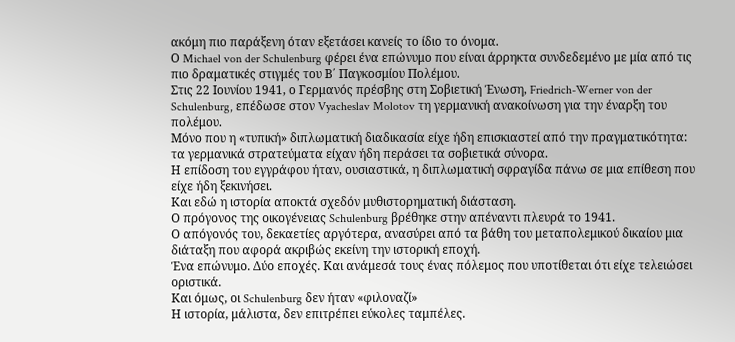ακόμη πιο παράξενη όταν εξετάσει κανείς το ίδιο το όνομα.
Ο Michael von der Schulenburg φέρει ένα επώνυμο που είναι άρρηκτα συνδεδεμένο με μία από τις πιο δραματικές στιγμές του Β΄ Παγκοσμίου Πολέμου.
Στις 22 Ιουνίου 1941, ο Γερμανός πρέσβης στη Σοβιετική Ένωση, Friedrich-Werner von der Schulenburg, επέδωσε στον Vyacheslav Molotov τη γερμανική ανακοίνωση για την έναρξη του πολέμου.
Μόνο που η «τυπική» διπλωματική διαδικασία είχε ήδη επισκιαστεί από την πραγματικότητα:
τα γερμανικά στρατεύματα είχαν ήδη περάσει τα σοβιετικά σύνορα.
Η επίδοση του εγγράφου ήταν, ουσιαστικά, η διπλωματική σφραγίδα πάνω σε μια επίθεση που είχε ήδη ξεκινήσει.
Και εδώ η ιστορία αποκτά σχεδόν μυθιστορηματική διάσταση.
Ο πρόγονος της οικογένειας Schulenburg βρέθηκε στην απέναντι πλευρά το 1941.
Ο απόγονός του, δεκαετίες αργότερα, ανασύρει από τα βάθη του μεταπολεμικού δικαίου μια διάταξη που αφορά ακριβώς εκείνη την ιστορική εποχή.
Ένα επώνυμο. Δύο εποχές. Και ανάμεσά τους ένας πόλεμος που υποτίθεται ότι είχε τελειώσει οριστικά.
Και όμως, οι Schulenburg δεν ήταν «φιλοναζί»
Η ιστορία, μάλιστα, δεν επιτρέπει εύκολες ταμπέλες.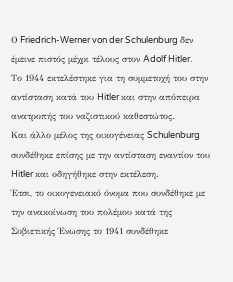Ο Friedrich-Werner von der Schulenburg δεν έμεινε πιστός μέχρι τέλους στον Adolf Hitler.
Το 1944 εκτελέστηκε για τη συμμετοχή του στην αντίσταση κατά του Hitler και στην απόπειρα ανατροπής του ναζιστικού καθεστώτος.
Και άλλο μέλος της οικογένειας Schulenburg συνδέθηκε επίσης με την αντίσταση εναντίον του Hitler και οδηγήθηκε στην εκτέλεση.
Έτσι, το οικογενειακό όνομα που συνδέθηκε με την ανακοίνωση του πολέμου κατά της Σοβιετικής Ένωσης το 1941 συνδέθηκε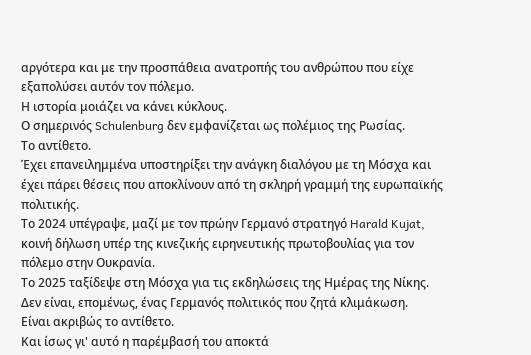αργότερα και με την προσπάθεια ανατροπής του ανθρώπου που είχε εξαπολύσει αυτόν τον πόλεμο.
Η ιστορία μοιάζει να κάνει κύκλους.
Ο σημερινός Schulenburg δεν εμφανίζεται ως πολέμιος της Ρωσίας.
Το αντίθετο.
Έχει επανειλημμένα υποστηρίξει την ανάγκη διαλόγου με τη Μόσχα και έχει πάρει θέσεις που αποκλίνουν από τη σκληρή γραμμή της ευρωπαϊκής πολιτικής.
Το 2024 υπέγραψε, μαζί με τον πρώην Γερμανό στρατηγό Harald Kujat, κοινή δήλωση υπέρ της κινεζικής ειρηνευτικής πρωτοβουλίας για τον πόλεμο στην Ουκρανία.
Το 2025 ταξίδεψε στη Μόσχα για τις εκδηλώσεις της Ημέρας της Νίκης.
Δεν είναι, επομένως, ένας Γερμανός πολιτικός που ζητά κλιμάκωση.
Είναι ακριβώς το αντίθετο.
Και ίσως γι' αυτό η παρέμβασή του αποκτά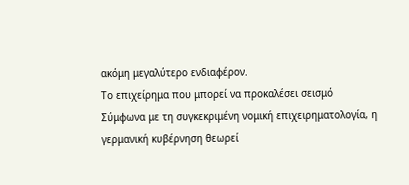ακόμη μεγαλύτερο ενδιαφέρον.
Το επιχείρημα που μπορεί να προκαλέσει σεισμό
Σύμφωνα με τη συγκεκριμένη νομική επιχειρηματολογία, η γερμανική κυβέρνηση θεωρεί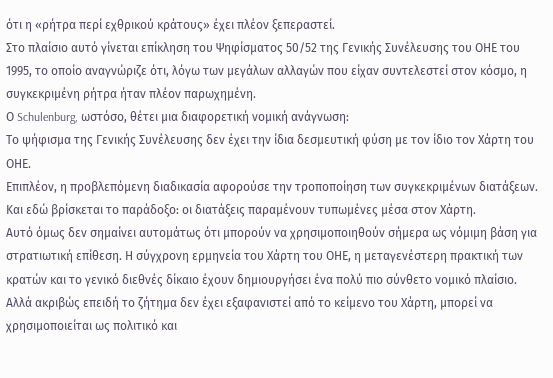ότι η «ρήτρα περί εχθρικού κράτους» έχει πλέον ξεπεραστεί.
Στο πλαίσιο αυτό γίνεται επίκληση του Ψηφίσματος 50/52 της Γενικής Συνέλευσης του ΟΗΕ του 1995, το οποίο αναγνώριζε ότι, λόγω των μεγάλων αλλαγών που είχαν συντελεστεί στον κόσμο, η συγκεκριμένη ρήτρα ήταν πλέον παρωχημένη.
Ο Schulenburg, ωστόσο, θέτει μια διαφορετική νομική ανάγνωση:
Το ψήφισμα της Γενικής Συνέλευσης δεν έχει την ίδια δεσμευτική φύση με τον ίδιο τον Χάρτη του ΟΗΕ.
Επιπλέον, η προβλεπόμενη διαδικασία αφορούσε την τροποποίηση των συγκεκριμένων διατάξεων.
Και εδώ βρίσκεται το παράδοξο: οι διατάξεις παραμένουν τυπωμένες μέσα στον Χάρτη.
Αυτό όμως δεν σημαίνει αυτομάτως ότι μπορούν να χρησιμοποιηθούν σήμερα ως νόμιμη βάση για στρατιωτική επίθεση. Η σύγχρονη ερμηνεία του Χάρτη του ΟΗΕ, η μεταγενέστερη πρακτική των κρατών και το γενικό διεθνές δίκαιο έχουν δημιουργήσει ένα πολύ πιο σύνθετο νομικό πλαίσιο.
Αλλά ακριβώς επειδή το ζήτημα δεν έχει εξαφανιστεί από το κείμενο του Χάρτη, μπορεί να χρησιμοποιείται ως πολιτικό και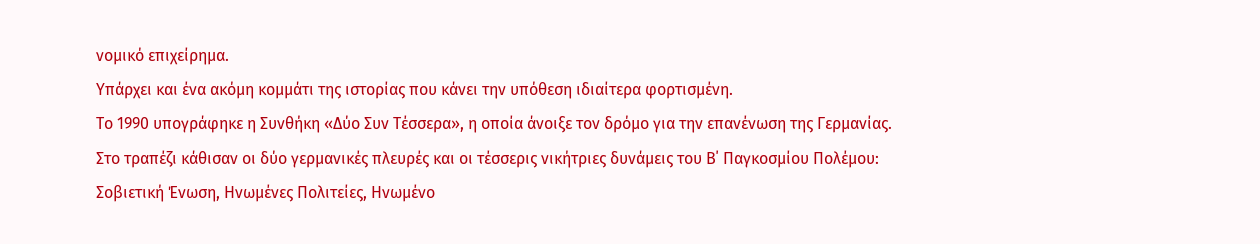νομικό επιχείρημα.
Υπάρχει και ένα ακόμη κομμάτι της ιστορίας που κάνει την υπόθεση ιδιαίτερα φορτισμένη.
Το 1990 υπογράφηκε η Συνθήκη «Δύο Συν Τέσσερα», η οποία άνοιξε τον δρόμο για την επανένωση της Γερμανίας.
Στο τραπέζι κάθισαν οι δύο γερμανικές πλευρές και οι τέσσερις νικήτριες δυνάμεις του Β΄ Παγκοσμίου Πολέμου:
Σοβιετική Ένωση, Ηνωμένες Πολιτείες, Ηνωμένο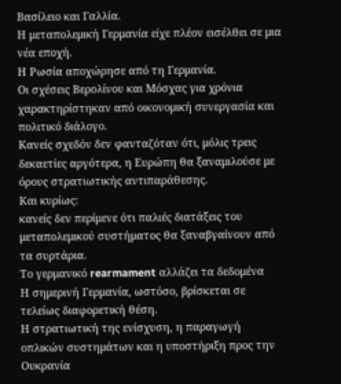Βασίλειο και Γαλλία.
Η μεταπολεμική Γερμανία είχε πλέον εισέλθει σε μια νέα εποχή.
Η Ρωσία αποχώρησε από τη Γερμανία.
Οι σχέσεις Βερολίνου και Μόσχας για χρόνια χαρακτηρίστηκαν από οικονομική συνεργασία και πολιτικό διάλογο.
Κανείς σχεδόν δεν φανταζόταν ότι, μόλις τρεις δεκαετίες αργότερα, η Ευρώπη θα ξαναμιλούσε με όρους στρατιωτικής αντιπαράθεσης.
Και κυρίως:
κανείς δεν περίμενε ότι παλιές διατάξεις του μεταπολεμικού συστήματος θα ξαναβγαίνουν από τα συρτάρια.
Το γερμανικό rearmament αλλάζει τα δεδομένα
Η σημερινή Γερμανία, ωστόσο, βρίσκεται σε τελείως διαφορετική θέση.
Η στρατιωτική της ενίσχυση, η παραγωγή οπλικών συστημάτων και η υποστήριξη προς την Ουκρανία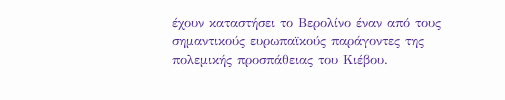έχουν καταστήσει το Βερολίνο έναν από τους σημαντικούς ευρωπαϊκούς παράγοντες της πολεμικής προσπάθειας του Κιέβου.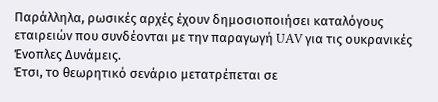Παράλληλα, ρωσικές αρχές έχουν δημοσιοποιήσει καταλόγους εταιρειών που συνδέονται με την παραγωγή UAV για τις ουκρανικές Ένοπλες Δυνάμεις.
Έτσι, το θεωρητικό σενάριο μετατρέπεται σε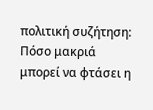πολιτική συζήτηση:
Πόσο μακριά μπορεί να φτάσει η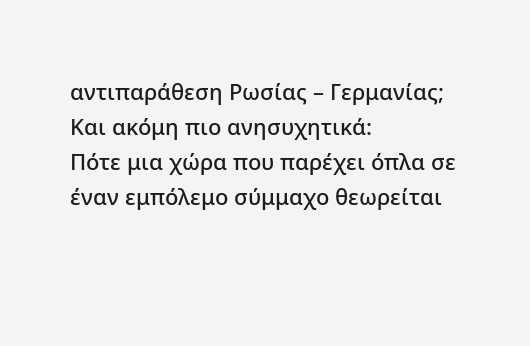αντιπαράθεση Ρωσίας – Γερμανίας;
Και ακόμη πιο ανησυχητικά:
Πότε μια χώρα που παρέχει όπλα σε έναν εμπόλεμο σύμμαχο θεωρείται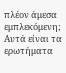πλέον άμεσα εμπλεκόμενη;
Αυτά είναι τα ερωτήματα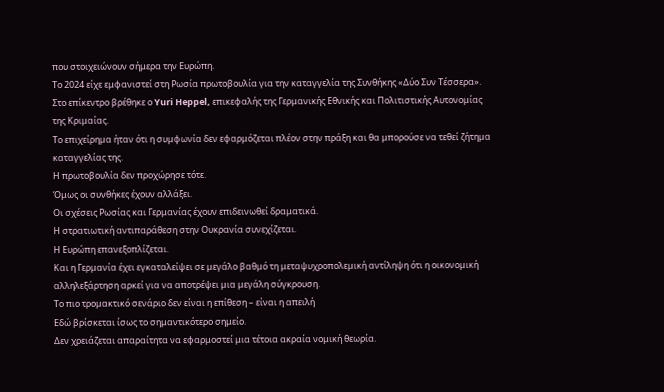που στοιχειώνουν σήμερα την Ευρώπη.
Το 2024 είχε εμφανιστεί στη Ρωσία πρωτοβουλία για την καταγγελία της Συνθήκης «Δύο Συν Τέσσερα».
Στο επίκεντρο βρέθηκε ο Yuri Heppel, επικεφαλής της Γερμανικής Εθνικής και Πολιτιστικής Αυτονομίας της Κριμαίας.
Το επιχείρημα ήταν ότι η συμφωνία δεν εφαρμόζεται πλέον στην πράξη και θα μπορούσε να τεθεί ζήτημα καταγγελίας της.
Η πρωτοβουλία δεν προχώρησε τότε.
Όμως οι συνθήκες έχουν αλλάξει.
Οι σχέσεις Ρωσίας και Γερμανίας έχουν επιδεινωθεί δραματικά.
Η στρατιωτική αντιπαράθεση στην Ουκρανία συνεχίζεται.
Η Ευρώπη επανεξοπλίζεται.
Και η Γερμανία έχει εγκαταλείψει σε μεγάλο βαθμό τη μεταψυχροπολεμική αντίληψη ότι η οικονομική αλληλεξάρτηση αρκεί για να αποτρέψει μια μεγάλη σύγκρουση.
Το πιο τρομακτικό σενάριο δεν είναι η επίθεση – είναι η απειλή
Εδώ βρίσκεται ίσως το σημαντικότερο σημείο.
Δεν χρειάζεται απαραίτητα να εφαρμοστεί μια τέτοια ακραία νομική θεωρία.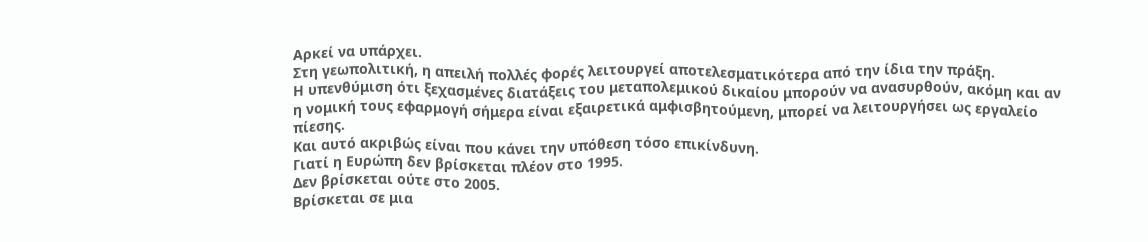Αρκεί να υπάρχει.
Στη γεωπολιτική, η απειλή πολλές φορές λειτουργεί αποτελεσματικότερα από την ίδια την πράξη.
Η υπενθύμιση ότι ξεχασμένες διατάξεις του μεταπολεμικού δικαίου μπορούν να ανασυρθούν, ακόμη και αν η νομική τους εφαρμογή σήμερα είναι εξαιρετικά αμφισβητούμενη, μπορεί να λειτουργήσει ως εργαλείο πίεσης.
Και αυτό ακριβώς είναι που κάνει την υπόθεση τόσο επικίνδυνη.
Γιατί η Ευρώπη δεν βρίσκεται πλέον στο 1995.
Δεν βρίσκεται ούτε στο 2005.
Βρίσκεται σε μια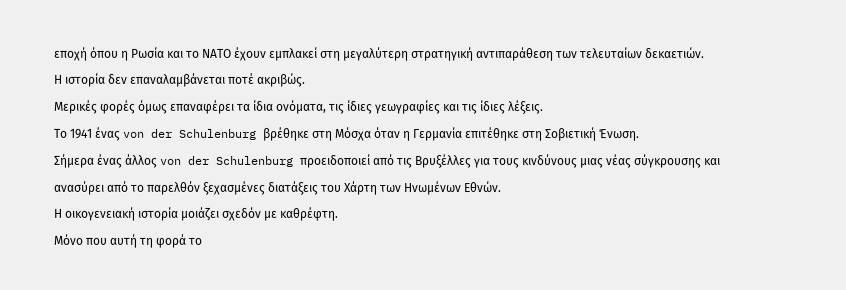εποχή όπου η Ρωσία και το ΝΑΤΟ έχουν εμπλακεί στη μεγαλύτερη στρατηγική αντιπαράθεση των τελευταίων δεκαετιών.
Η ιστορία δεν επαναλαμβάνεται ποτέ ακριβώς.
Μερικές φορές όμως επαναφέρει τα ίδια ονόματα, τις ίδιες γεωγραφίες και τις ίδιες λέξεις.
Το 1941 ένας von der Schulenburg βρέθηκε στη Μόσχα όταν η Γερμανία επιτέθηκε στη Σοβιετική Ένωση.
Σήμερα ένας άλλος von der Schulenburg προειδοποιεί από τις Βρυξέλλες για τους κινδύνους μιας νέας σύγκρουσης και ανασύρει από το παρελθόν ξεχασμένες διατάξεις του Χάρτη των Ηνωμένων Εθνών.
Η οικογενειακή ιστορία μοιάζει σχεδόν με καθρέφτη.
Μόνο που αυτή τη φορά το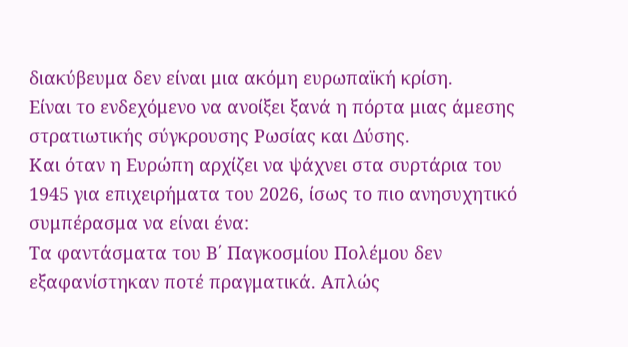διακύβευμα δεν είναι μια ακόμη ευρωπαϊκή κρίση.
Είναι το ενδεχόμενο να ανοίξει ξανά η πόρτα μιας άμεσης στρατιωτικής σύγκρουσης Ρωσίας και Δύσης.
Και όταν η Ευρώπη αρχίζει να ψάχνει στα συρτάρια του 1945 για επιχειρήματα του 2026, ίσως το πιο ανησυχητικό συμπέρασμα να είναι ένα:
Τα φαντάσματα του Β΄ Παγκοσμίου Πολέμου δεν εξαφανίστηκαν ποτέ πραγματικά. Απλώς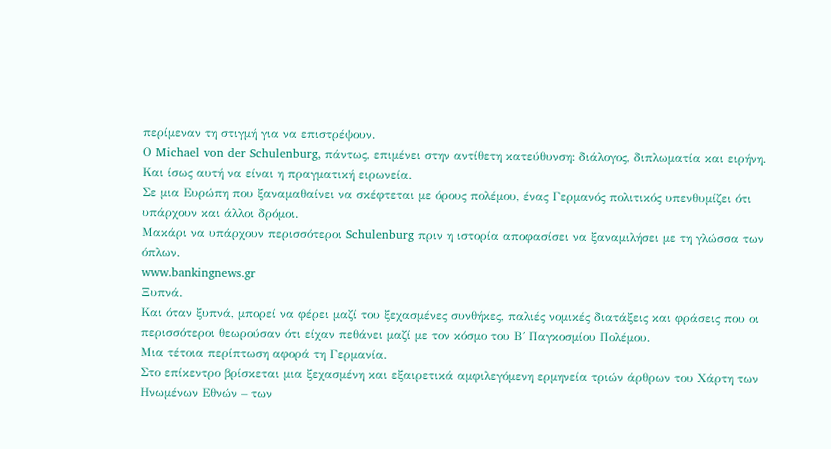περίμεναν τη στιγμή για να επιστρέψουν.
Ο Michael von der Schulenburg, πάντως, επιμένει στην αντίθετη κατεύθυνση: διάλογος, διπλωματία και ειρήνη.
Και ίσως αυτή να είναι η πραγματική ειρωνεία.
Σε μια Ευρώπη που ξαναμαθαίνει να σκέφτεται με όρους πολέμου, ένας Γερμανός πολιτικός υπενθυμίζει ότι υπάρχουν και άλλοι δρόμοι.
Μακάρι να υπάρχουν περισσότεροι Schulenburg πριν η ιστορία αποφασίσει να ξαναμιλήσει με τη γλώσσα των όπλων.
www.bankingnews.gr
Ξυπνά.
Και όταν ξυπνά, μπορεί να φέρει μαζί του ξεχασμένες συνθήκες, παλιές νομικές διατάξεις και φράσεις που οι περισσότεροι θεωρούσαν ότι είχαν πεθάνει μαζί με τον κόσμο του Β΄ Παγκοσμίου Πολέμου.
Μια τέτοια περίπτωση αφορά τη Γερμανία.
Στο επίκεντρο βρίσκεται μια ξεχασμένη και εξαιρετικά αμφιλεγόμενη ερμηνεία τριών άρθρων του Χάρτη των Ηνωμένων Εθνών – των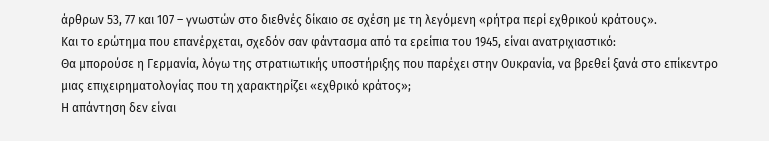άρθρων 53, 77 και 107 – γνωστών στο διεθνές δίκαιο σε σχέση με τη λεγόμενη «ρήτρα περί εχθρικού κράτους».
Και το ερώτημα που επανέρχεται, σχεδόν σαν φάντασμα από τα ερείπια του 1945, είναι ανατριχιαστικό:
Θα μπορούσε η Γερμανία, λόγω της στρατιωτικής υποστήριξης που παρέχει στην Ουκρανία, να βρεθεί ξανά στο επίκεντρο μιας επιχειρηματολογίας που τη χαρακτηρίζει «εχθρικό κράτος»;
Η απάντηση δεν είναι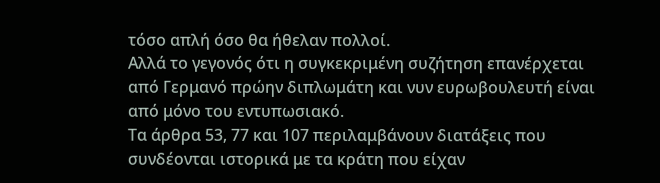τόσο απλή όσο θα ήθελαν πολλοί.
Αλλά το γεγονός ότι η συγκεκριμένη συζήτηση επανέρχεται από Γερμανό πρώην διπλωμάτη και νυν ευρωβουλευτή είναι από μόνο του εντυπωσιακό.
Τα άρθρα 53, 77 και 107 περιλαμβάνουν διατάξεις που συνδέονται ιστορικά με τα κράτη που είχαν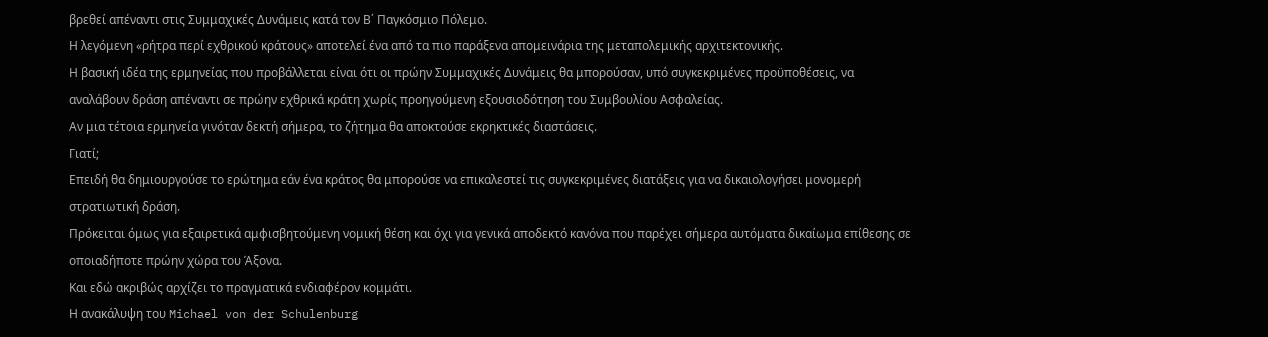βρεθεί απέναντι στις Συμμαχικές Δυνάμεις κατά τον Β΄ Παγκόσμιο Πόλεμο.
Η λεγόμενη «ρήτρα περί εχθρικού κράτους» αποτελεί ένα από τα πιο παράξενα απομεινάρια της μεταπολεμικής αρχιτεκτονικής.
Η βασική ιδέα της ερμηνείας που προβάλλεται είναι ότι οι πρώην Συμμαχικές Δυνάμεις θα μπορούσαν, υπό συγκεκριμένες προϋποθέσεις, να αναλάβουν δράση απέναντι σε πρώην εχθρικά κράτη χωρίς προηγούμενη εξουσιοδότηση του Συμβουλίου Ασφαλείας.
Αν μια τέτοια ερμηνεία γινόταν δεκτή σήμερα, το ζήτημα θα αποκτούσε εκρηκτικές διαστάσεις.
Γιατί;
Επειδή θα δημιουργούσε το ερώτημα εάν ένα κράτος θα μπορούσε να επικαλεστεί τις συγκεκριμένες διατάξεις για να δικαιολογήσει μονομερή στρατιωτική δράση.
Πρόκειται όμως για εξαιρετικά αμφισβητούμενη νομική θέση και όχι για γενικά αποδεκτό κανόνα που παρέχει σήμερα αυτόματα δικαίωμα επίθεσης σε οποιαδήποτε πρώην χώρα του Άξονα.
Και εδώ ακριβώς αρχίζει το πραγματικά ενδιαφέρον κομμάτι.
Η ανακάλυψη του Michael von der Schulenburg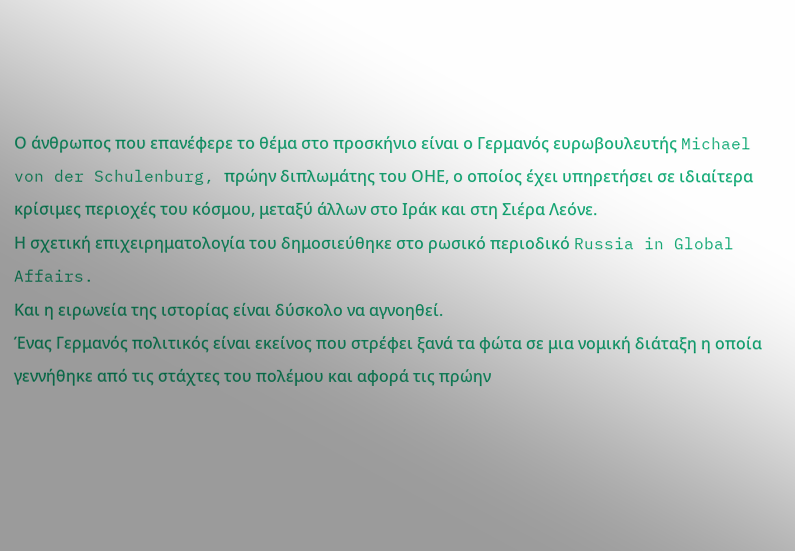Ο άνθρωπος που επανέφερε το θέμα στο προσκήνιο είναι ο Γερμανός ευρωβουλευτής Michael von der Schulenburg, πρώην διπλωμάτης του ΟΗΕ, ο οποίος έχει υπηρετήσει σε ιδιαίτερα κρίσιμες περιοχές του κόσμου, μεταξύ άλλων στο Ιράκ και στη Σιέρα Λεόνε.
Η σχετική επιχειρηματολογία του δημοσιεύθηκε στο ρωσικό περιοδικό Russia in Global Affairs.
Και η ειρωνεία της ιστορίας είναι δύσκολο να αγνοηθεί.
Ένας Γερμανός πολιτικός είναι εκείνος που στρέφει ξανά τα φώτα σε μια νομική διάταξη η οποία γεννήθηκε από τις στάχτες του πολέμου και αφορά τις πρώην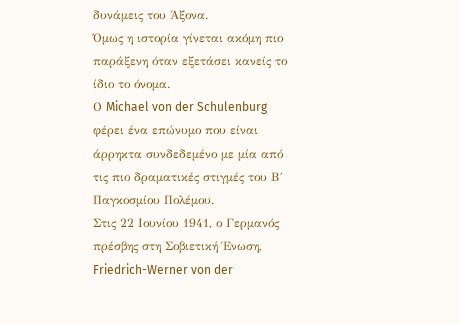δυνάμεις του Άξονα.
Όμως η ιστορία γίνεται ακόμη πιο παράξενη όταν εξετάσει κανείς το ίδιο το όνομα.
Ο Michael von der Schulenburg φέρει ένα επώνυμο που είναι άρρηκτα συνδεδεμένο με μία από τις πιο δραματικές στιγμές του Β΄ Παγκοσμίου Πολέμου.
Στις 22 Ιουνίου 1941, ο Γερμανός πρέσβης στη Σοβιετική Ένωση, Friedrich-Werner von der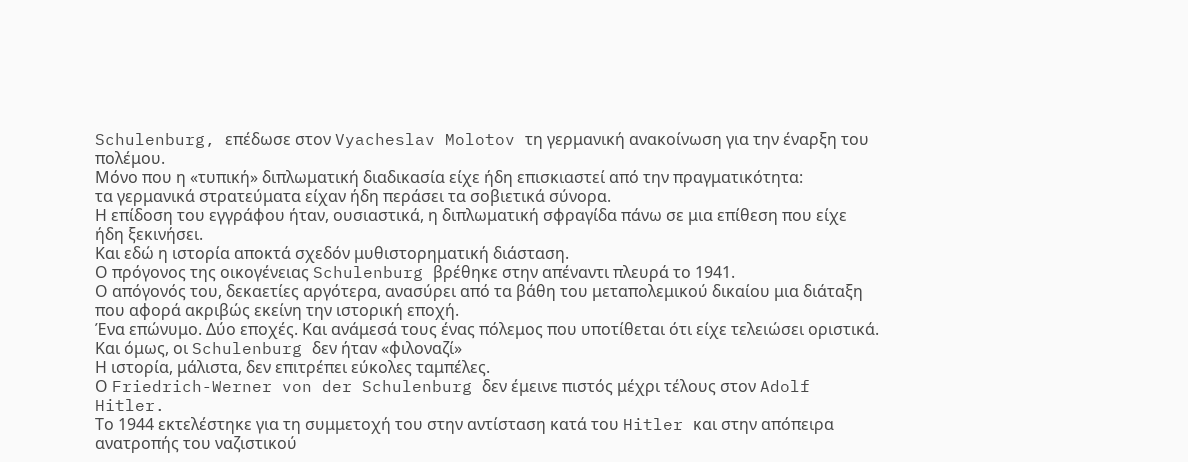Schulenburg, επέδωσε στον Vyacheslav Molotov τη γερμανική ανακοίνωση για την έναρξη του πολέμου.
Μόνο που η «τυπική» διπλωματική διαδικασία είχε ήδη επισκιαστεί από την πραγματικότητα:
τα γερμανικά στρατεύματα είχαν ήδη περάσει τα σοβιετικά σύνορα.
Η επίδοση του εγγράφου ήταν, ουσιαστικά, η διπλωματική σφραγίδα πάνω σε μια επίθεση που είχε ήδη ξεκινήσει.
Και εδώ η ιστορία αποκτά σχεδόν μυθιστορηματική διάσταση.
Ο πρόγονος της οικογένειας Schulenburg βρέθηκε στην απέναντι πλευρά το 1941.
Ο απόγονός του, δεκαετίες αργότερα, ανασύρει από τα βάθη του μεταπολεμικού δικαίου μια διάταξη που αφορά ακριβώς εκείνη την ιστορική εποχή.
Ένα επώνυμο. Δύο εποχές. Και ανάμεσά τους ένας πόλεμος που υποτίθεται ότι είχε τελειώσει οριστικά.
Και όμως, οι Schulenburg δεν ήταν «φιλοναζί»
Η ιστορία, μάλιστα, δεν επιτρέπει εύκολες ταμπέλες.
Ο Friedrich-Werner von der Schulenburg δεν έμεινε πιστός μέχρι τέλους στον Adolf Hitler.
Το 1944 εκτελέστηκε για τη συμμετοχή του στην αντίσταση κατά του Hitler και στην απόπειρα ανατροπής του ναζιστικού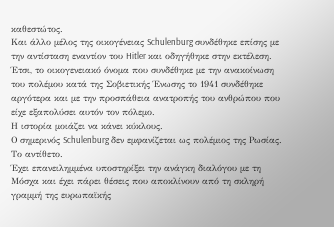καθεστώτος.
Και άλλο μέλος της οικογένειας Schulenburg συνδέθηκε επίσης με την αντίσταση εναντίον του Hitler και οδηγήθηκε στην εκτέλεση.
Έτσι, το οικογενειακό όνομα που συνδέθηκε με την ανακοίνωση του πολέμου κατά της Σοβιετικής Ένωσης το 1941 συνδέθηκε αργότερα και με την προσπάθεια ανατροπής του ανθρώπου που είχε εξαπολύσει αυτόν τον πόλεμο.
Η ιστορία μοιάζει να κάνει κύκλους.
Ο σημερινός Schulenburg δεν εμφανίζεται ως πολέμιος της Ρωσίας.
Το αντίθετο.
Έχει επανειλημμένα υποστηρίξει την ανάγκη διαλόγου με τη Μόσχα και έχει πάρει θέσεις που αποκλίνουν από τη σκληρή γραμμή της ευρωπαϊκής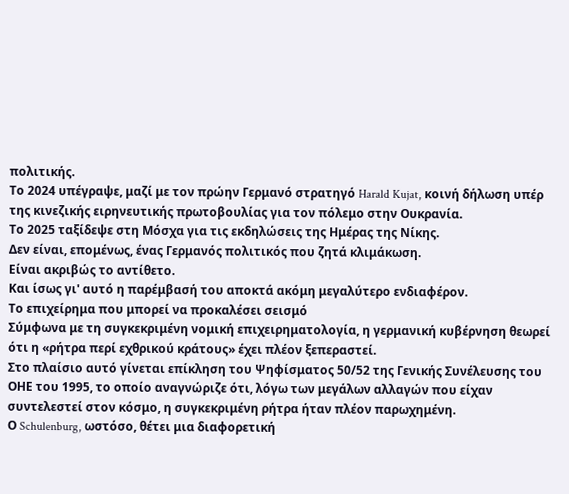πολιτικής.
Το 2024 υπέγραψε, μαζί με τον πρώην Γερμανό στρατηγό Harald Kujat, κοινή δήλωση υπέρ της κινεζικής ειρηνευτικής πρωτοβουλίας για τον πόλεμο στην Ουκρανία.
Το 2025 ταξίδεψε στη Μόσχα για τις εκδηλώσεις της Ημέρας της Νίκης.
Δεν είναι, επομένως, ένας Γερμανός πολιτικός που ζητά κλιμάκωση.
Είναι ακριβώς το αντίθετο.
Και ίσως γι' αυτό η παρέμβασή του αποκτά ακόμη μεγαλύτερο ενδιαφέρον.
Το επιχείρημα που μπορεί να προκαλέσει σεισμό
Σύμφωνα με τη συγκεκριμένη νομική επιχειρηματολογία, η γερμανική κυβέρνηση θεωρεί ότι η «ρήτρα περί εχθρικού κράτους» έχει πλέον ξεπεραστεί.
Στο πλαίσιο αυτό γίνεται επίκληση του Ψηφίσματος 50/52 της Γενικής Συνέλευσης του ΟΗΕ του 1995, το οποίο αναγνώριζε ότι, λόγω των μεγάλων αλλαγών που είχαν συντελεστεί στον κόσμο, η συγκεκριμένη ρήτρα ήταν πλέον παρωχημένη.
Ο Schulenburg, ωστόσο, θέτει μια διαφορετική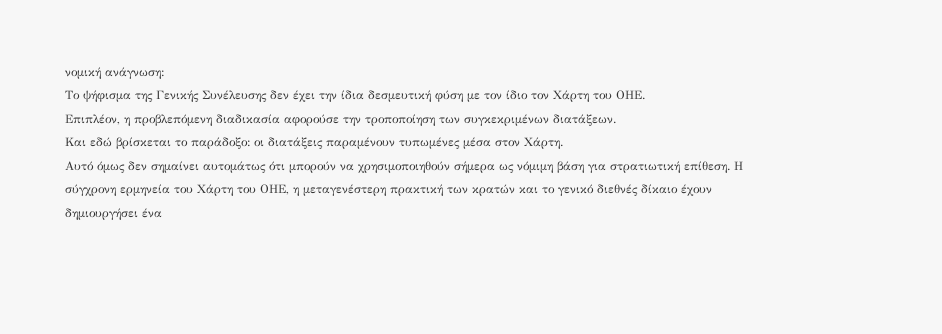νομική ανάγνωση:
Το ψήφισμα της Γενικής Συνέλευσης δεν έχει την ίδια δεσμευτική φύση με τον ίδιο τον Χάρτη του ΟΗΕ.
Επιπλέον, η προβλεπόμενη διαδικασία αφορούσε την τροποποίηση των συγκεκριμένων διατάξεων.
Και εδώ βρίσκεται το παράδοξο: οι διατάξεις παραμένουν τυπωμένες μέσα στον Χάρτη.
Αυτό όμως δεν σημαίνει αυτομάτως ότι μπορούν να χρησιμοποιηθούν σήμερα ως νόμιμη βάση για στρατιωτική επίθεση. Η σύγχρονη ερμηνεία του Χάρτη του ΟΗΕ, η μεταγενέστερη πρακτική των κρατών και το γενικό διεθνές δίκαιο έχουν δημιουργήσει ένα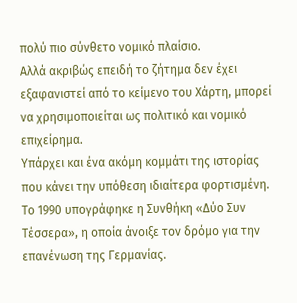πολύ πιο σύνθετο νομικό πλαίσιο.
Αλλά ακριβώς επειδή το ζήτημα δεν έχει εξαφανιστεί από το κείμενο του Χάρτη, μπορεί να χρησιμοποιείται ως πολιτικό και νομικό επιχείρημα.
Υπάρχει και ένα ακόμη κομμάτι της ιστορίας που κάνει την υπόθεση ιδιαίτερα φορτισμένη.
Το 1990 υπογράφηκε η Συνθήκη «Δύο Συν Τέσσερα», η οποία άνοιξε τον δρόμο για την επανένωση της Γερμανίας.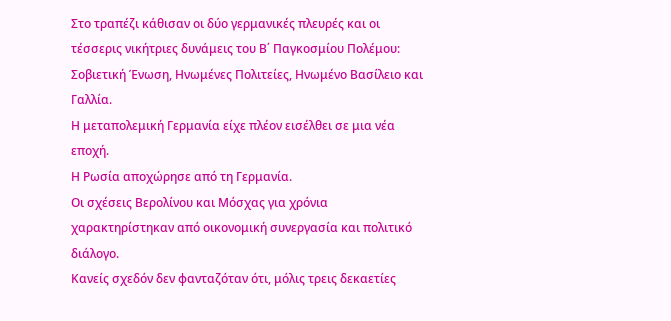Στο τραπέζι κάθισαν οι δύο γερμανικές πλευρές και οι τέσσερις νικήτριες δυνάμεις του Β΄ Παγκοσμίου Πολέμου:
Σοβιετική Ένωση, Ηνωμένες Πολιτείες, Ηνωμένο Βασίλειο και Γαλλία.
Η μεταπολεμική Γερμανία είχε πλέον εισέλθει σε μια νέα εποχή.
Η Ρωσία αποχώρησε από τη Γερμανία.
Οι σχέσεις Βερολίνου και Μόσχας για χρόνια χαρακτηρίστηκαν από οικονομική συνεργασία και πολιτικό διάλογο.
Κανείς σχεδόν δεν φανταζόταν ότι, μόλις τρεις δεκαετίες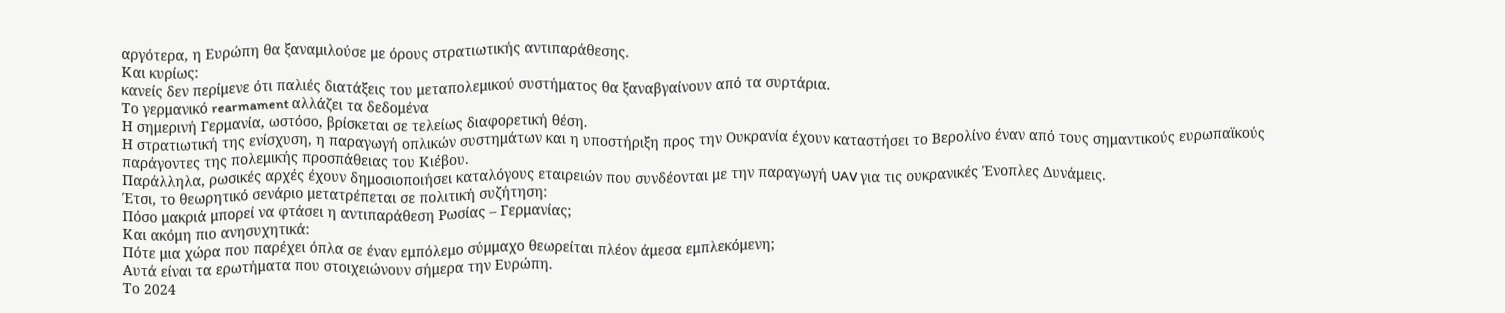αργότερα, η Ευρώπη θα ξαναμιλούσε με όρους στρατιωτικής αντιπαράθεσης.
Και κυρίως:
κανείς δεν περίμενε ότι παλιές διατάξεις του μεταπολεμικού συστήματος θα ξαναβγαίνουν από τα συρτάρια.
Το γερμανικό rearmament αλλάζει τα δεδομένα
Η σημερινή Γερμανία, ωστόσο, βρίσκεται σε τελείως διαφορετική θέση.
Η στρατιωτική της ενίσχυση, η παραγωγή οπλικών συστημάτων και η υποστήριξη προς την Ουκρανία έχουν καταστήσει το Βερολίνο έναν από τους σημαντικούς ευρωπαϊκούς παράγοντες της πολεμικής προσπάθειας του Κιέβου.
Παράλληλα, ρωσικές αρχές έχουν δημοσιοποιήσει καταλόγους εταιρειών που συνδέονται με την παραγωγή UAV για τις ουκρανικές Ένοπλες Δυνάμεις.
Έτσι, το θεωρητικό σενάριο μετατρέπεται σε πολιτική συζήτηση:
Πόσο μακριά μπορεί να φτάσει η αντιπαράθεση Ρωσίας – Γερμανίας;
Και ακόμη πιο ανησυχητικά:
Πότε μια χώρα που παρέχει όπλα σε έναν εμπόλεμο σύμμαχο θεωρείται πλέον άμεσα εμπλεκόμενη;
Αυτά είναι τα ερωτήματα που στοιχειώνουν σήμερα την Ευρώπη.
Το 2024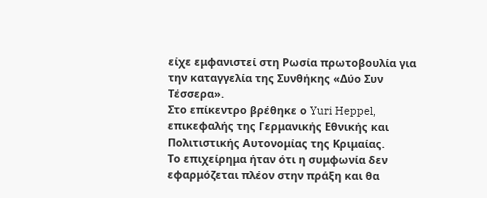είχε εμφανιστεί στη Ρωσία πρωτοβουλία για την καταγγελία της Συνθήκης «Δύο Συν Τέσσερα».
Στο επίκεντρο βρέθηκε ο Yuri Heppel, επικεφαλής της Γερμανικής Εθνικής και Πολιτιστικής Αυτονομίας της Κριμαίας.
Το επιχείρημα ήταν ότι η συμφωνία δεν εφαρμόζεται πλέον στην πράξη και θα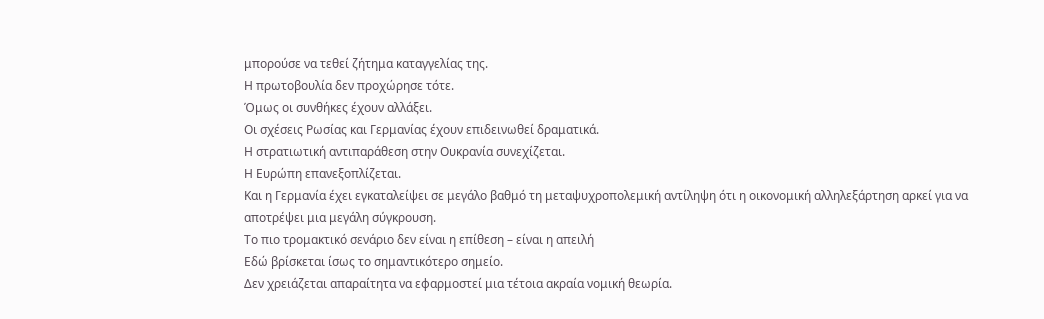μπορούσε να τεθεί ζήτημα καταγγελίας της.
Η πρωτοβουλία δεν προχώρησε τότε.
Όμως οι συνθήκες έχουν αλλάξει.
Οι σχέσεις Ρωσίας και Γερμανίας έχουν επιδεινωθεί δραματικά.
Η στρατιωτική αντιπαράθεση στην Ουκρανία συνεχίζεται.
Η Ευρώπη επανεξοπλίζεται.
Και η Γερμανία έχει εγκαταλείψει σε μεγάλο βαθμό τη μεταψυχροπολεμική αντίληψη ότι η οικονομική αλληλεξάρτηση αρκεί για να αποτρέψει μια μεγάλη σύγκρουση.
Το πιο τρομακτικό σενάριο δεν είναι η επίθεση – είναι η απειλή
Εδώ βρίσκεται ίσως το σημαντικότερο σημείο.
Δεν χρειάζεται απαραίτητα να εφαρμοστεί μια τέτοια ακραία νομική θεωρία.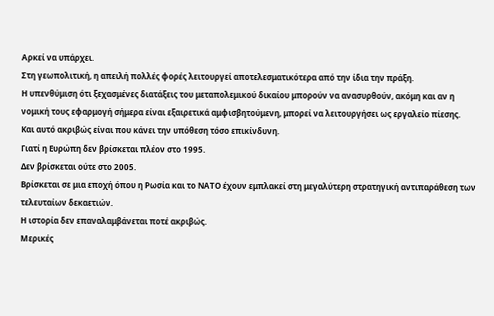Αρκεί να υπάρχει.
Στη γεωπολιτική, η απειλή πολλές φορές λειτουργεί αποτελεσματικότερα από την ίδια την πράξη.
Η υπενθύμιση ότι ξεχασμένες διατάξεις του μεταπολεμικού δικαίου μπορούν να ανασυρθούν, ακόμη και αν η νομική τους εφαρμογή σήμερα είναι εξαιρετικά αμφισβητούμενη, μπορεί να λειτουργήσει ως εργαλείο πίεσης.
Και αυτό ακριβώς είναι που κάνει την υπόθεση τόσο επικίνδυνη.
Γιατί η Ευρώπη δεν βρίσκεται πλέον στο 1995.
Δεν βρίσκεται ούτε στο 2005.
Βρίσκεται σε μια εποχή όπου η Ρωσία και το ΝΑΤΟ έχουν εμπλακεί στη μεγαλύτερη στρατηγική αντιπαράθεση των τελευταίων δεκαετιών.
Η ιστορία δεν επαναλαμβάνεται ποτέ ακριβώς.
Μερικές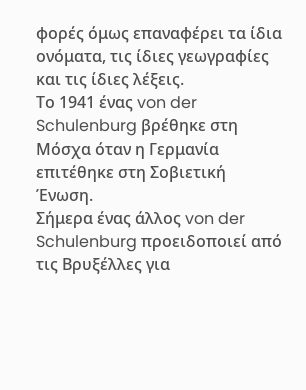φορές όμως επαναφέρει τα ίδια ονόματα, τις ίδιες γεωγραφίες και τις ίδιες λέξεις.
Το 1941 ένας von der Schulenburg βρέθηκε στη Μόσχα όταν η Γερμανία επιτέθηκε στη Σοβιετική Ένωση.
Σήμερα ένας άλλος von der Schulenburg προειδοποιεί από τις Βρυξέλλες για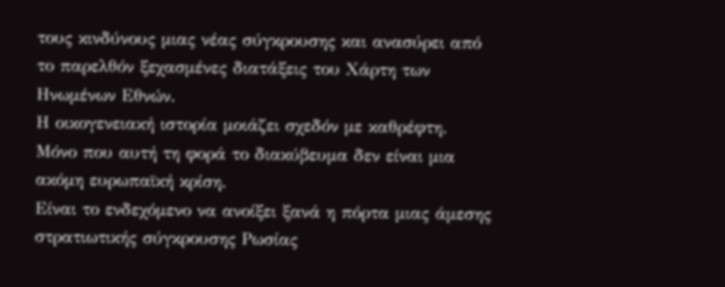τους κινδύνους μιας νέας σύγκρουσης και ανασύρει από το παρελθόν ξεχασμένες διατάξεις του Χάρτη των Ηνωμένων Εθνών.
Η οικογενειακή ιστορία μοιάζει σχεδόν με καθρέφτη.
Μόνο που αυτή τη φορά το διακύβευμα δεν είναι μια ακόμη ευρωπαϊκή κρίση.
Είναι το ενδεχόμενο να ανοίξει ξανά η πόρτα μιας άμεσης στρατιωτικής σύγκρουσης Ρωσίας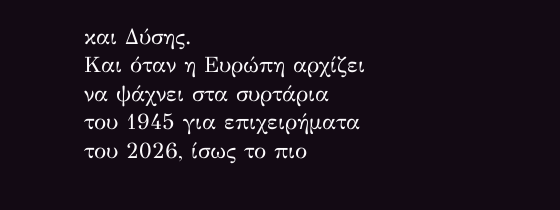και Δύσης.
Και όταν η Ευρώπη αρχίζει να ψάχνει στα συρτάρια του 1945 για επιχειρήματα του 2026, ίσως το πιο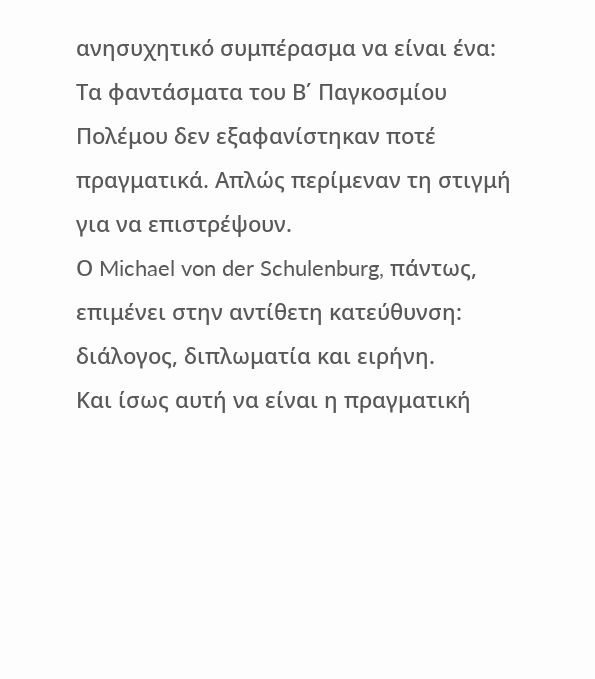ανησυχητικό συμπέρασμα να είναι ένα:
Τα φαντάσματα του Β΄ Παγκοσμίου Πολέμου δεν εξαφανίστηκαν ποτέ πραγματικά. Απλώς περίμεναν τη στιγμή για να επιστρέψουν.
Ο Michael von der Schulenburg, πάντως, επιμένει στην αντίθετη κατεύθυνση: διάλογος, διπλωματία και ειρήνη.
Και ίσως αυτή να είναι η πραγματική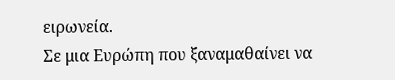ειρωνεία.
Σε μια Ευρώπη που ξαναμαθαίνει να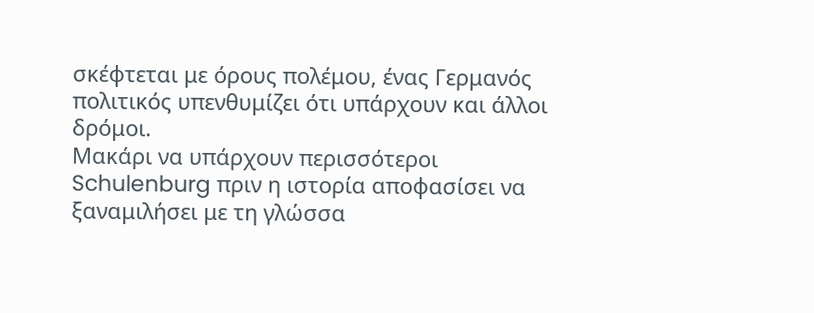σκέφτεται με όρους πολέμου, ένας Γερμανός πολιτικός υπενθυμίζει ότι υπάρχουν και άλλοι δρόμοι.
Μακάρι να υπάρχουν περισσότεροι Schulenburg πριν η ιστορία αποφασίσει να ξαναμιλήσει με τη γλώσσα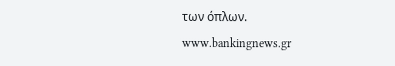των όπλων.
www.bankingnews.gr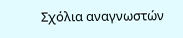Σχόλια αναγνωστών